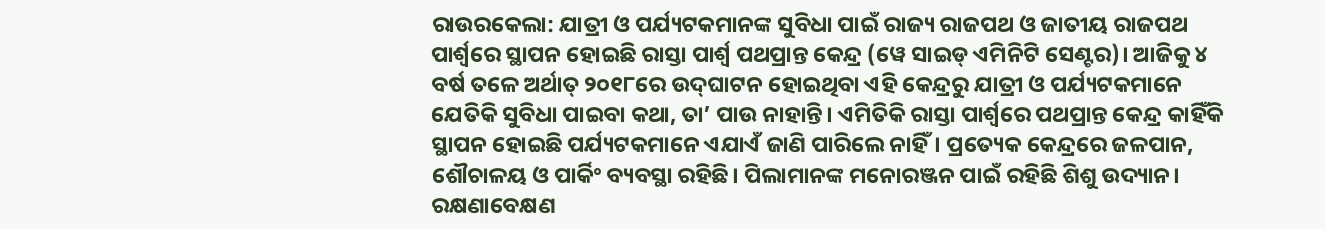ରାଉରକେଲା: ଯାତ୍ରୀ ଓ ପର୍ଯ୍ୟଟକମାନଙ୍କ ସୁବିଧା ପାଇଁ ରାଜ୍ୟ ରାଜପଥ ଓ ଜାତୀୟ ରାଜପଥ ପାର୍ଶ୍ବରେ ସ୍ଥାପନ ହୋଇଛି ରାସ୍ତା ପାର୍ଶ୍ବ ପଥପ୍ରାନ୍ତ କେନ୍ଦ୍ର (ୱେ ସାଇଡ୍‌ ଏମିନିଟି ସେଣ୍ଟର)। ଆଜିକୁ ୪ ବର୍ଷ ତଳେ ଅର୍ଥାତ୍‌ ୨୦୧୮ରେ ଉଦ୍‌ଘାଟନ ହୋଇଥିବା ଏହି କେନ୍ଦ୍ରରୁ ଯାତ୍ରୀ ଓ ପର୍ଯ୍ୟଟକମାନେ ଯେତିକି ସୁବିଧା ପାଇବା କଥା, ତା’ ପାଉ ନାହାନ୍ତି। ଏମିତିକି ରାସ୍ତା ପାର୍ଶ୍ବରେ ପଥପ୍ରାନ୍ତ କେନ୍ଦ୍ର କାହିଁକି ସ୍ଥାପନ ହୋଇଛି ପର୍ଯ୍ୟଟକମାନେ ଏଯାଏଁ ଜାଣି ପାରିଲେ ନାହିଁ। ପ୍ରତ୍ୟେକ କେନ୍ଦ୍ରରେ ଜଳପାନ, ଶୌଚାଳୟ ଓ ପାର୍କିଂ ବ୍ୟବସ୍ଥା ରହିଛି। ପିଲାମାନଙ୍କ ମନୋରଞ୍ଜନ ପାଇଁ ରହିଛି ଶିଶୁ ଉଦ୍ୟାନ। ରକ୍ଷଣାବେକ୍ଷଣ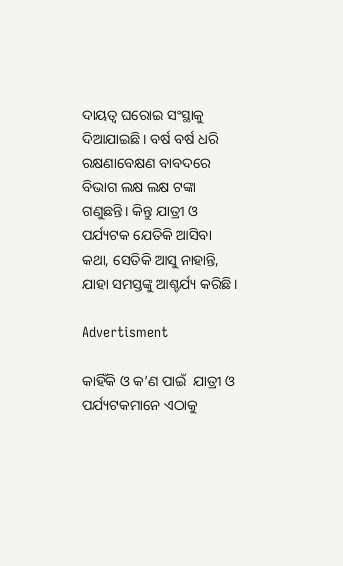ଦାୟତ୍ବ ଘରୋଇ ସଂସ୍ଥାକୁ ଦିଆଯାଇଛି। ବର୍ଷ ବର୍ଷ ଧରି ରକ୍ଷଣାବେକ୍ଷଣ ବାବଦରେ ବିଭାଗ ଲକ୍ଷ ଲକ୍ଷ ଟଙ୍କା ଗଣୁଛନ୍ତି। କିନ୍ତୁ ଯାତ୍ରୀ ଓ ପର୍ଯ୍ୟଟକ ଯେତିକି ଆସିବା କଥା, ସେତିକି ଆସୁ ନାହାନ୍ତି, ଯାହା ସମସ୍ତଙ୍କୁ ଆଶ୍ଚର୍ଯ୍ୟ କରିଛି।

Advertisment

କାହିଁକି ଓ କ’ଣ ପାଇଁ  ଯାତ୍ରୀ ଓ ପର୍ଯ୍ୟଟକମାନେ ଏଠାକୁ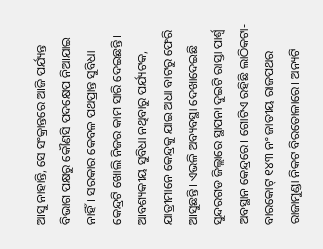ଆସୁ ନାହାନ୍ତି, ସେ ସଂକ୍ରାନ୍ତରେ ଆଜି ପର୍ଯ୍ୟନ୍ତ ବିଭାଗ ପକ୍ଷରୁ କୌଣସି ପଦକ୍ଷେପ ନିଆଯାଇ ନାହିଁ। ସରକାର କେବଳ ପଥପ୍ରାନ୍ତ ସୁବିଧା କେନ୍ଦ୍ରଟି ଖୋଲି ନିଜର କାମ ସାରି ଦେଇଛନ୍ତି।  ଆବଶ୍ୟକୀୟ ସୁବିଧା ନଥିବାରୁ ପର୍ଯ୍ୟଟକ, ଯାତ୍ରୀମାନେ କେନ୍ଦ୍ରକୁ ଯାଇ ଅଧା ବାଟରୁ ଫେରି ଆସୁଛନ୍ତି। ଏଭଳି ଅବ୍ୟବସ୍ଥା ଦେଖାଦେଇଛି ସୁନ୍ଦରଗଡ ଜିଲ୍ଲାରେ ସ୍ଥାପନା ଦୁଇଟି ରାସ୍ତା ପାର୍ଶ୍ବ ଅବସ୍ଥାନ କେନ୍ଦ୍ରରେ। ଗୋଟିଏ ରହିଛି ଲାଠିକଟା-ବାରକୋଟ୍‌ ୧୪୩ ନଂ ଜାତୀୟ ରାଜପଥର ରାଜାମୁଣ୍ଡା ନିକଟ ବିରତୋଳାରେ। ଅନ୍ୟଟି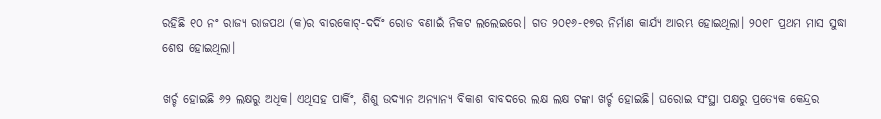ରହିଛି ୧୦ ନଂ ରାଜ୍ୟ ରାଜପଥ (କ)ର ବାରକୋଟ୍‌-ଦର୍ଦିଂ ରୋଡ ବଣାଇଁ ନିକଟ ଲଲେଇରେ। ଗତ ୨୦୧୬-୧୭ର ନିର୍ମାଣ କାର୍ଯ୍ୟ ଆରମ୍ଭ ହୋଇଥିଲା। ୨୦୧୮ ପ୍ରଥମ ମାସ ସୁଦ୍ଧା ଶେଷ ହୋଇଥିଲା।

ଖର୍ଚ୍ଚ ହୋଇଛି ୬୨ ଲକ୍ଷରୁ ଅଧିକ। ଏଥିସହ ପାର୍କିଂ, ଶିଶୁ ଉଦ୍ୟାନ ଅନ୍ୟାନ୍ୟ ବିକାଶ ବାବଦରେ ଲକ୍ଷ ଲକ୍ଷ ଟଙ୍କା ଖର୍ଚ୍ଚ ହୋଇଛି। ଘରୋଇ ସଂସ୍ଥା ପକ୍ଷରୁ ପ୍ରତ୍ୟେକ କେନ୍ଦ୍ରର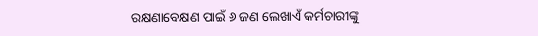ରକ୍ଷଣାବେକ୍ଷଣ ପାଇଁ ୬ ଜଣ ଲେଖାଏଁ କର୍ମଚାରୀଙ୍କୁ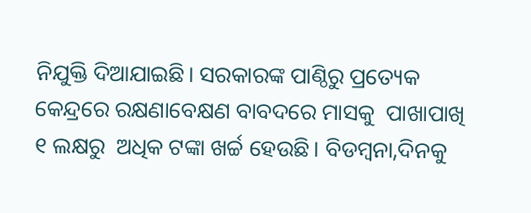ନିଯୁକ୍ତି ଦିଆଯାଇଛି। ସରକାରଙ୍କ ପାଣ୍ଠିରୁ ପ୍ରତ୍ୟେକ କେନ୍ଦ୍ରରେ ରକ୍ଷଣାବେକ୍ଷଣ ବାବଦରେ ମାସକୁ  ପାଖାପାଖି ୧ ଲକ୍ଷରୁ  ଅଧିକ ଟଙ୍କା ଖର୍ଚ୍ଚ ହେଉଛି। ବିଡମ୍ବନା,ଦିନକୁ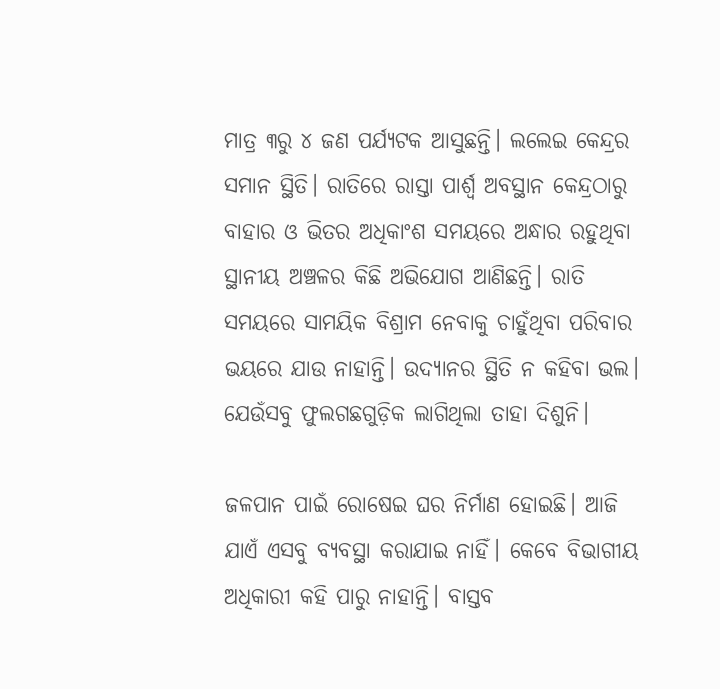ମାତ୍ର ୩ରୁ ୪ ଜଣ ପର୍ଯ୍ୟଟକ ଆସୁଛନ୍ତି। ଲଲେଇ କେନ୍ଦ୍ରର ସମାନ ସ୍ଥିତି। ରାତିରେ ରାସ୍ତା ପାର୍ଶ୍ବ ଅବସ୍ଥାନ କେନ୍ଦ୍ରଠାରୁ ବାହାର ଓ ଭିତର ଅଧିକାଂଶ ସମୟରେ ଅନ୍ଧାର ରହୁଥିବା ସ୍ଥାନୀୟ ଅଞ୍ଚଳର କିଛି ଅଭିଯୋଗ ଆଣିଛନ୍ତି। ରାତି ସମୟରେ ସାମୟିକ ବିଶ୍ରାମ ନେବାକୁ ଚାହୁଁଥିବା ପରିବାର ଭୟରେ ଯାଉ ନାହାନ୍ତି। ଉଦ୍ୟାନର ସ୍ଥିତି ନ କହିବା ଭଲ। ଯେଉଁସବୁ ଫୁଲଗଛଗୁଡ଼ିକ ଲାଗିଥିଲା ତାହା ଦିଶୁନି।

ଜଳପାନ ପାଇଁ ରୋଷେଇ ଘର ନିର୍ମାଣ ହୋଇଛି। ଆଜି ଯାଏଁ ଏସବୁ ବ୍ୟବସ୍ଥା କରାଯାଇ ନାହିଁ। କେବେ ବିଭାଗୀୟ ଅଧିକାରୀ କହି ପାରୁ ନାହାନ୍ତି। ବାସ୍ତବ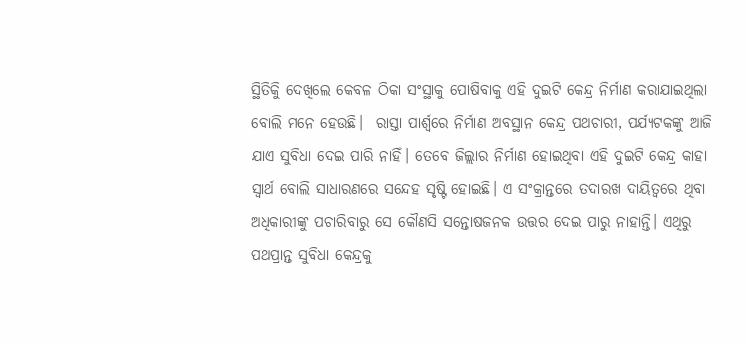ସ୍ଥିତିକିୁ ଦେଖିଲେ କେବଳ ଠିକା ସଂସ୍ଥାକୁ ପୋଷିବାକୁ ଏହି ଦୁଇଟି କେନ୍ଦ୍ର ନିର୍ମାଣ କରାଯାଇଥିଲା ବୋଲି ମନେ ହେଉଛି।  ରାସ୍ତା ପାର୍ଶ୍ବରେ ନିର୍ମାଣ ଅବସ୍ଥାନ କେନ୍ଦ୍ର ପଥଚାରୀ, ପର୍ଯ୍ୟଟକଙ୍କୁ ଆଜି ଯାଏ ସୁବିଧା ଦେଇ ପାରି ନାହିଁ। ତେବେ ଜିଲ୍ଲାର ନିର୍ମାଣ ‌ହୋଇଥିବା ଏହି ଦୁଇଟି କେନ୍ଦ୍ର କାହା ସ୍ବାର୍ଥ ବୋଲି ସାଧାରଣରେ ସନ୍ଦେହ ସୃଷ୍ଟି ହୋଇଛି। ଏ ସଂକ୍ରାନ୍ତରେ ତଦାରଖ ଦାୟିତ୍ବରେ ଥିବା ଅଧିକାରୀଙ୍କୁ ପଚାରିବାରୁ ସେ କୌଣସି ସନ୍ତୋଷଜନକ ଉତ୍ତର ଦେଇ ପାରୁ ନାହାନ୍ତି। ଏଥିରୁ ପଥପ୍ରାନ୍ତ ସୁବିଧା କେନ୍ଦ୍ରକୁ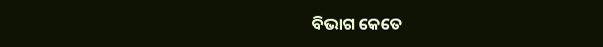ବିଭାଗ କେତେ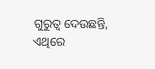ଗୁରୁତ୍ବ ଦେଉଛନ୍ତି, ଏଥିରେ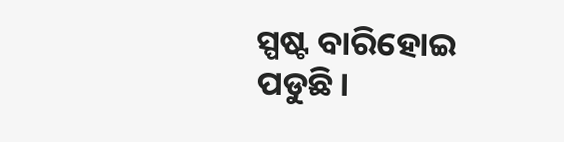ସ୍ପଷ୍ଟ ବାରିହୋଇ ପଡୁଛି।